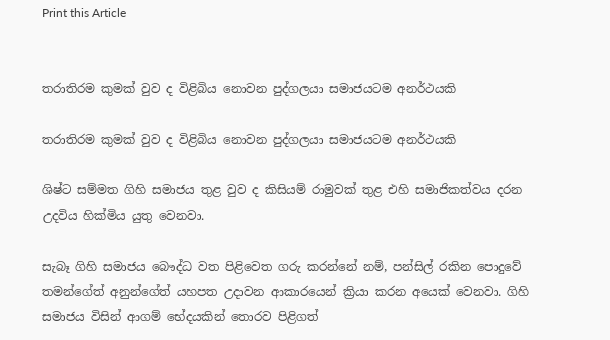Print this Article


තරාතිරම කුමක් වුව ද විළිබිය නොවන පුද්ගලයා සමාජයටම අනර්ථයකි

තරාතිරම කුමක් වුව ද විළිබිය නොවන පුද්ගලයා සමාජයටම අනර්ථයකි

ශිෂ්ට සම්මත ගිහි සමාජය තුළ වුව ද කිසියම් රාමුවක් තුළ එහි සමාජිකත්වය දරන උදවිය හික්මිය යුතු වෙනවා.

සැබෑ ගිහි සමාජය බෞද්ධ වත පිළිවෙත ගරු කරන්නේ නම්, පන්සිල් රකින පොදුවේ තමන්ගේත් අනුන්ගේත් යහපත උදාවන ආකාරයෙන් ක්‍රියා කරන අයෙක් වෙනවා. ගිහි සමාජය විසින් ආගම් භේදයකින් තොරව පිළිගත්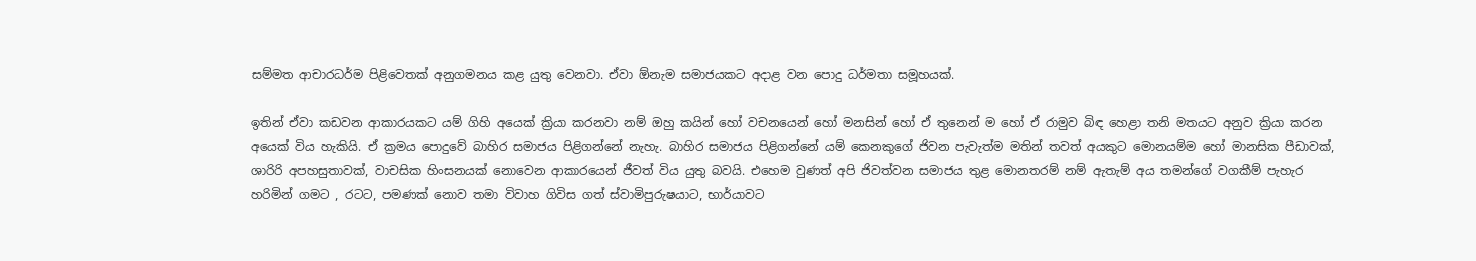සම්මත ආචාරධර්ම පිළිවෙතක් අනුගමනය කළ යුතු වෙනවා. ඒවා ඕනැම සමාජයකට අදාළ වන පොදු ධර්මතා සමූහයක්.

ඉතින් ඒවා කඩවන ආකාරයකට යම් ගිහි අයෙක් ක්‍රියා කරනවා නම් ඔහු කයින් හෝ වචනයෙන් හෝ මනසින් හෝ ඒ තුනෙන් ම හෝ ඒ රාමුව බිඳ හෙළා තනි මතයට අනුව ක්‍රියා කරන අයෙක් විය හැකියි. ඒ ක්‍රමය පොදුවේ බාහිර සමාජය පිළිගන්නේ නැහැ. බාහිර සමාජය පිළිගන්නේ යම් කෙනකුගේ ජිවන පැවැත්ම මතින් තවත් අයකුට මොනයම්ම හෝ මානසික පීඩාවක්, ශාරිරි අපහසුතාවක්, වාචසික හිංසනයක් නොවෙන ආකාරයෙන් ජීවත් විය යුතු බවයි. එහෙම වුණත් අපි ජිවත්වන සමාජය තුළ මොනතරම් නම් ඇතැම් අය තමන්ගේ වගකීම් පැහැර හරිමින් ගමට , රටට, පමණක් නොව තමා විවාහ ගිවිස ගත් ස්වාමිපුරුෂයාට, භාර්යාවට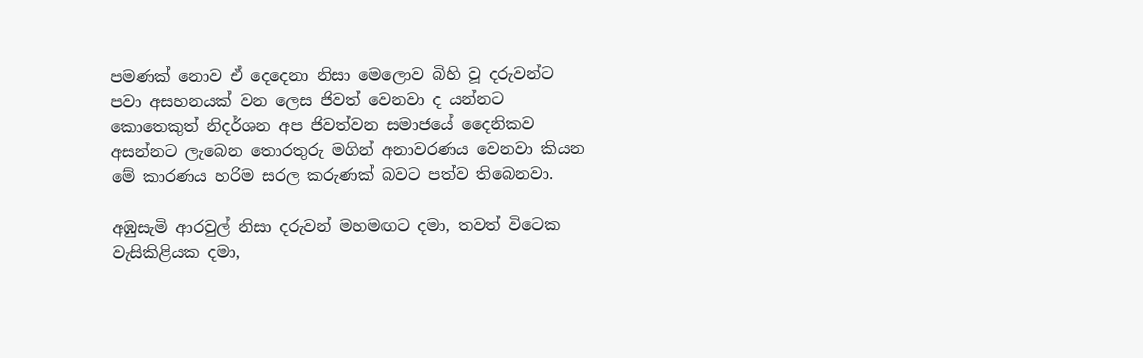පමණක් නොව ඒ දෙදෙනා නිසා මෙලොව බිහි වූ දරුවන්ට පවා අසහනයක් වන ලෙස ජිවත් වෙනවා ද යන්නට කොතෙකුත් නිදර්ශන අප ජිවත්වන සමාජයේ දෛනිකව අසන්නට ලැබෙන තොරතුරු මගින් අනාවරණය වෙනවා කියන මේ කාරණය හරිම සරල කරුණක් බවට පත්ව තිබෙනවා.

අඹුසැමි ආරවුල් නිසා දරුවන් මහමඟට දමා, තවත් විටෙක වැසිකිළියක දමා,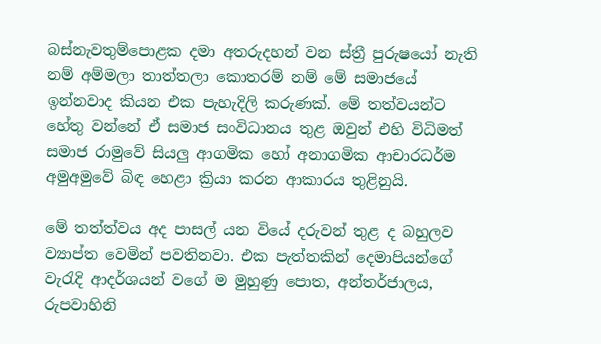බස්නැවතුම්පොළක දමා අතරුදහන් වන ස්ත්‍රී පුරුෂයෝ නැති නම් අම්මලා තාත්තලා කොතරම් නම් මේ සමාජයේ ඉන්නවාද කියන එක පැහැදිලි කරුණක්. මේ තත්වයන්ට හේතු වන්නේ ඒ සමාජ සංවිධානය තුළ ඔවුන් එහි විධිමත් සමාජ රාමුවේ සියලු ආගමික හෝ අනාගමික ආචාරධර්ම අමුඅමුවේ බිඳ හෙළා ක්‍රියා කරන ආකාරය තුළිනුයි.

මේ තත්ත්වය අද පාසල් යන වියේ දරුවන් තුළ ද බහුලව ව්‍යාප්ත වෙමින් පවතිනවා. එක පැත්තකින් දෙමාපියන්ගේ වැරැදි ආදර්ශයන් වගේ ම මුහුණු පොත, අන්තර්ජාලය, රුපවාහිනි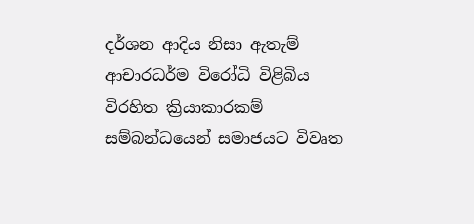දර්ශන ආදිය නිසා ඇතැම් ආචාරධර්ම විරෝධි විළිබිය විරහිත ක්‍රියාකාරකම් සම්බන්ධයෙන් සමාජයට විවෘත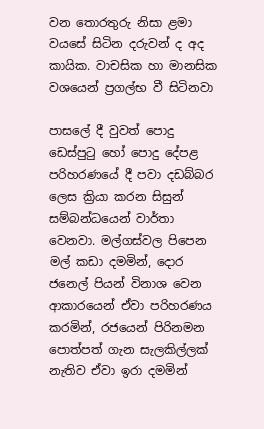වන තොරතුරු නිසා ළමා වයසේ සිටින දරුවන් ද අද කායික. වාචසික හා මානසික වශයෙන් ප්‍රගල්භ වී සිටිනවා

පාසලේ දී වුවත් පොදු ඩෙස්පුටු හෝ පොදු දේපළ පරිහරණයේ දී පවා දඩබ්බර ලෙස ක්‍රියා කරන සිසුන් සම්බන්ධයෙන් වාර්තා වෙනවා. මල්ගස්වල පිපෙන මල් කඩා දමමින්, දොර ජනෙල් පියන් විනාශ වෙන ආකාරයෙන් ඒවා පරිහරණය කරමින්, රජයෙන් පිරිනමන පොත්පත් ගැන සැලකිල්ලක් නැතිව ඒවා ඉරා දමමින්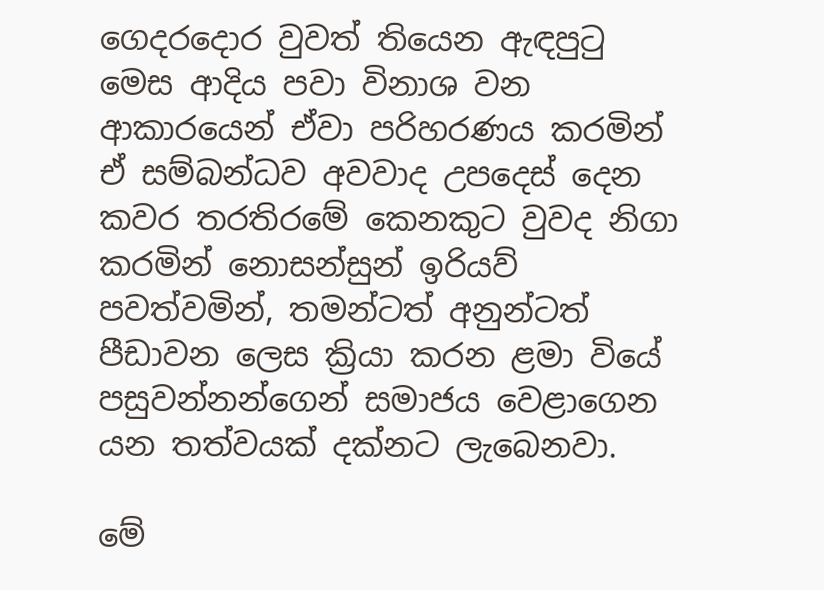ගෙදරදොර වුවත් තියෙන ඇඳපුටු මෙස ආදිය පවා විනාශ වන ආකාරයෙන් ඒවා පරිහරණය කරමින් ඒ සම්බන්ධව අවවාද උපදෙස් දෙන කවර තරතිරමේ කෙනකුට වුවද නිගා කරමින් නොසන්සුන් ඉරියව් පවත්වමින්, තමන්ටත් අනුන්ටත් පීඩාවන ලෙස ක්‍රියා කරන ළමා වියේ පසුවන්නන්ගෙන් සමාජය වෙළාගෙන යන තත්වයක් දක්නට ලැබෙනවා.

මේ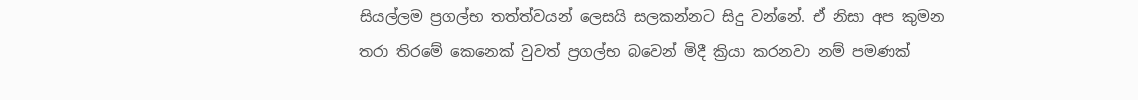සියල්ලම ප්‍රගල්භ තත්ත්වයන් ලෙසයි සලකන්නට සිදු වන්නේ. ඒ නිසා අප කුමන තරා තිරමේ කෙනෙක් වුවත් ප්‍රගල්භ බවෙන් මිදී ක්‍රියා කරනවා නම් පමණක්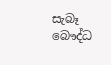සැබෑ බෞද්ධ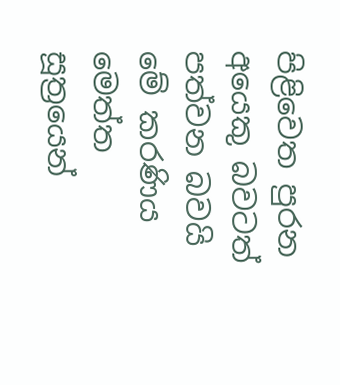පිළිවෙත පුරන අයෙකු බවටත් පත්වන බවයි මේ කරණිය මෙත්ත සූත්‍රයෙන්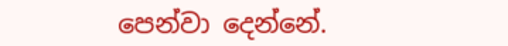පෙන්වා දෙන්නේ.